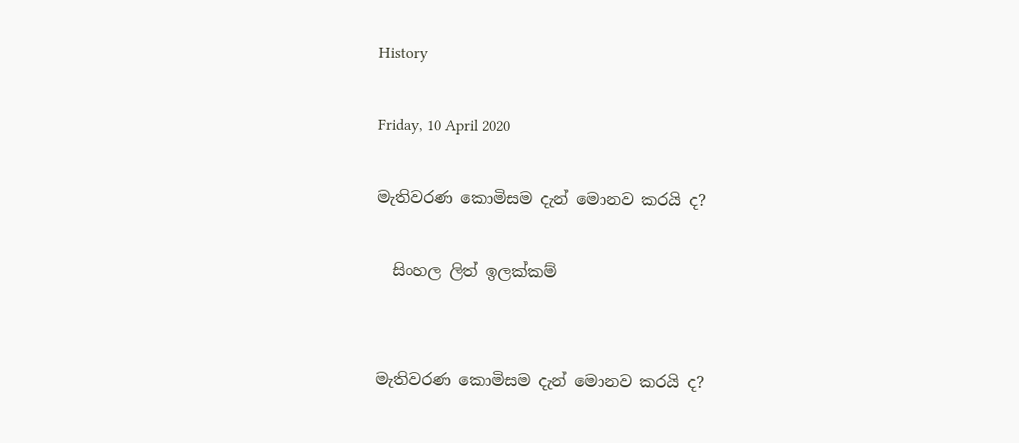History

Friday, 10 April 2020

මැතිවරණ කොමිසම දැන් මොනව කරයි ද?

  සිංහල ලිත් ඉලක්කම්


මැතිවරණ කොමිසම දැන් මොනව කරයි ද?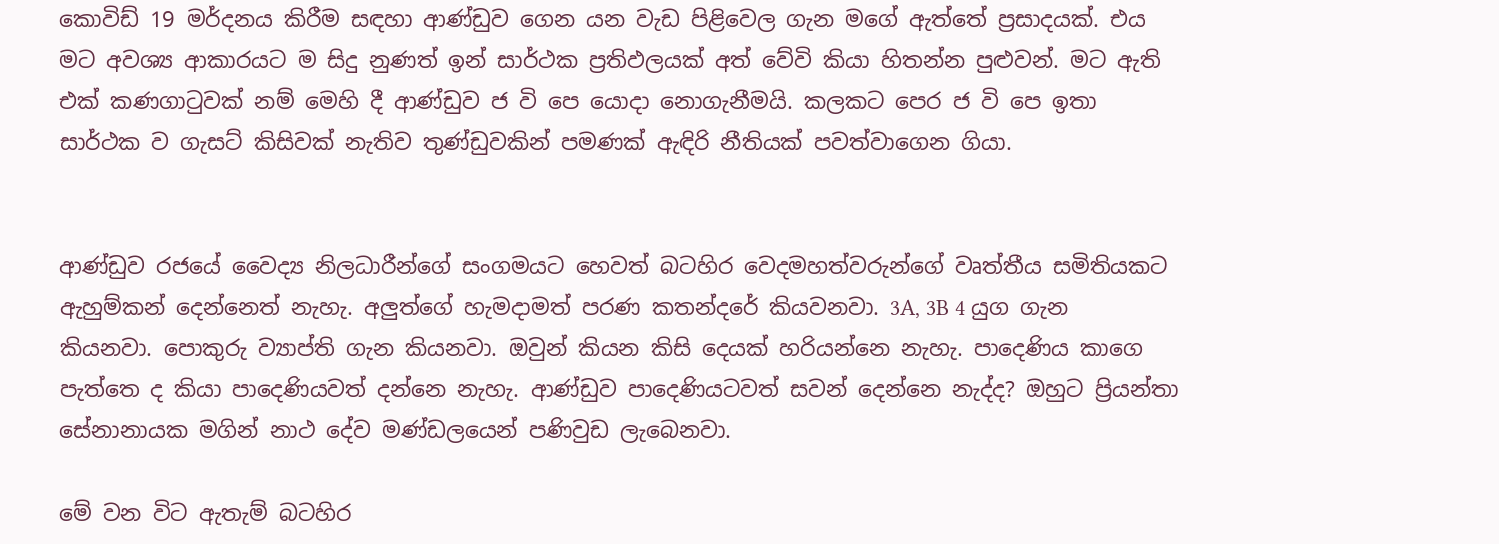කොවිඩ් 19 මර්දනය කිරීම සඳහා ආණ්ඩුව ගෙන යන වැඩ පිළිවෙල ගැන මගේ ඇත්තේ ප්‍රසාදයක්. එය මට අවශ්‍ය ආකාරයට ම සිදු නුණත් ඉන් සාර්ථක ප්‍රතිඵලයක් අත් වේවි කියා හිතන්න පුළුවන්. මට ඇති එක් කණගාටුවක් නම් මෙහි දී ආණ්ඩුව ජ වි පෙ යොදා නොගැනීමයි. කලකට පෙර ජ වි පෙ ඉතා සාර්ථක ව ගැසට් කිසිවක් නැතිව තුණ්ඩුවකින් පමණක් ඇඳිරි නීතියක් පවත්වාගෙන ගියා.


ආණ්ඩුව රජයේ වෛද්‍ය නිලධාරීන්ගේ සංගමයට හෙවත් බටහිර වෙදමහත්වරුන්ගේ වෘත්තීය සමිතියකට ඇහුම්කන් දෙන්නෙත් නැහැ. අලුත්ගේ හැමදාමත් පරණ කතන්දරේ කියවනවා. 3A, 3B 4 යුග ගැන කියනවා. පොකුරු ව්‍යාප්ති ගැන කියනවා. ඔවුන් කියන කිසි දෙයක් හරියන්නෙ නැහැ. පාදෙණිය කාගෙ පැත්තෙ ද කියා පාදෙණියවත් දන්නෙ නැහැ. ආණ්ඩුව පාදෙණියටවත් සවන් දෙන්නෙ නැද්ද? ඔහුට ප්‍රියන්තා සේනානායක මගින් නාථ දේව මණ්ඩලයෙන් පණිවුඩ ලැබෙනවා.

මේ වන විට ඇතැම් බටහිර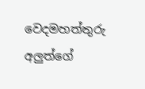වෙදමහත්තුරු අලුත්ගේ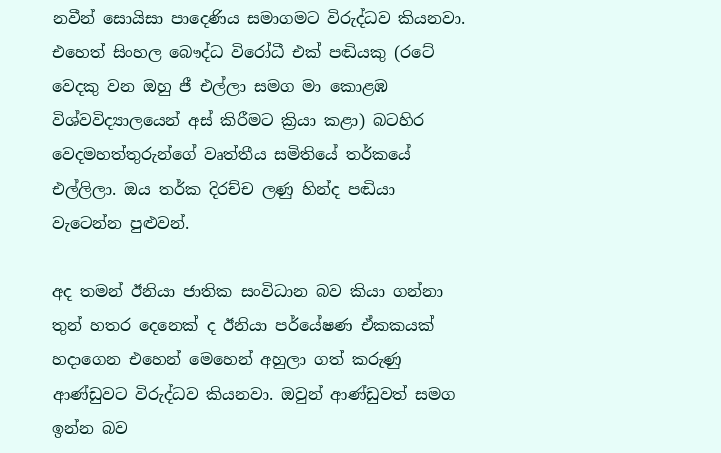නවීන් සොයිසා පාදෙණිය සමාගමට විරුද්ධව කියනවා. එහෙත් සිංහල බෞද්ධ විරෝධී එක් පඬියකු (රටේ වෙදකු වන ඔහු ජී එල්ලා සමග මා කොළඹ විශ්වවිද්‍යාලයෙන් අස් කිරීමට ක්‍රියා කළා) බටහිර වෙදමහත්තුරුන්ගේ වෘත්තීය සමිතියේ තර්කයේ එල්ලිලා. ඔය තර්ක දිරච්ච ලණු හින්ද පඬියා වැටෙන්න පුළුවන්.

අද තමන් ඊනියා ජාතික සංවිධාන බව කියා ගන්නා තුන් හතර දෙනෙක් ද ඊනියා පර්යේෂණ ඒකකයක් හදාගෙන එහෙන් මෙහෙන් අහුලා ගත් කරුණු ආණ්ඩුවට විරුද්ධව කියනවා. ඔවුන් ආණ්ඩුවත් සමග ඉන්න බව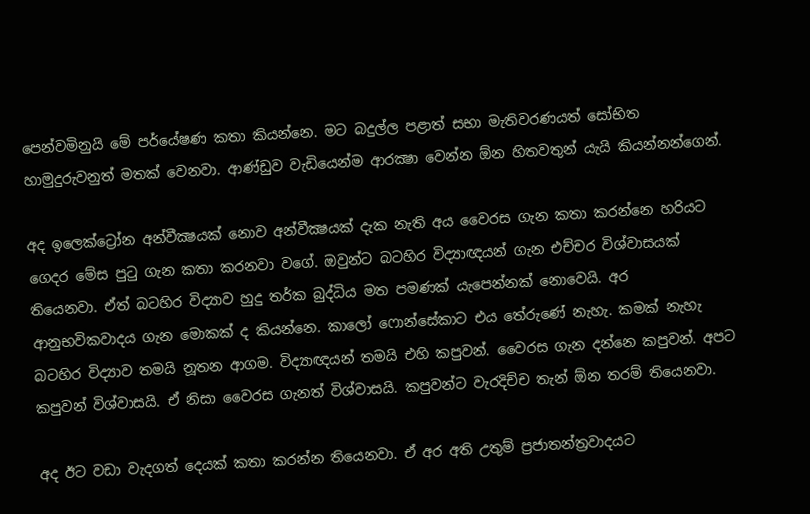පෙන්වමිනුයි මේ පර්යේෂණ කතා කියන්නෙ. මට බදුල්ල පළාත් සභා මැතිවරණයත් සෝභිත හාමුදුරුවනුත් මතක් වෙනවා. ආණ්ඩුව වැඩියෙන්ම ආරක්‍ෂා වෙන්න ඕන හිතවතුන් යැයි කියන්නන්ගෙන්.

අද ඉලෙක්ට්‍රෝන අන්වීක්‍ෂයක් නොව අන්වීක්‍ෂයක් දැක නැති අය වෛරස ගැන කතා කරන්නෙ හරියට ගෙදර මේස පුටු ගැන කතා කරනවා වගේ. ඔවුන්ට බටහිර විද්‍යාඥයන් ගැන එච්චර විශ්වාසයක් තියෙනවා. ඒත් බටහිර විද්‍යාව හුදු තර්ක බුද්ධිය මත පමණක් යැපෙන්නක් නොවෙයි. අර ආනුභවිකවාදය ගැන මොකක් ද කියන්නෙ. කාලෝ ෆොන්සේකාට එය තේරුණේ නැහැ. කමක් නැහැ බටහිර විද්‍යාව තමයි නූතන ආගම. විද්‍යාඥයන් තමයි එහි කපුවන්. වෛරස ගැන දන්නෙ කපුවන්. අපට කපුවන් විශ්වාසයි. ඒ නිසා වෛරස ගැනත් විශ්වාසයි. කපුවන්ට වැරදිච්ච තැන් ඕන තරම් තියෙනවා.

අද ඊට වඩා වැදගත් දෙයක් කතා කරන්න තියෙනවා. ඒ අර අති උතුම් ප්‍රජාතන්ත්‍රවාදයට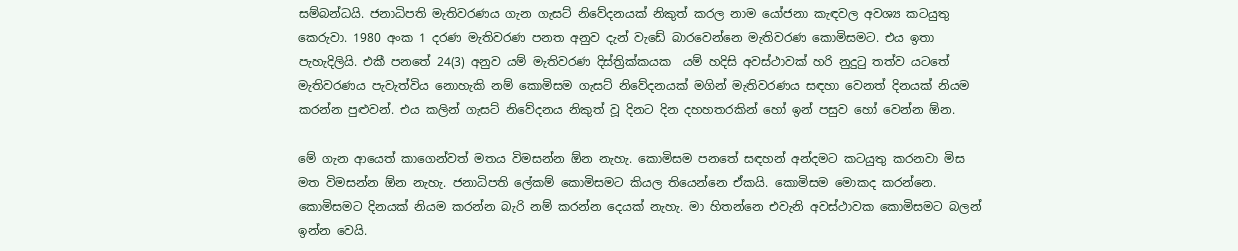සම්බන්ධයි. ජනාධිපති මැතිවරණය ගැන ගැසට් නිවේදනයක් නිකුත් කරල නාම යෝජනා කැඳවල අවශ්‍ය කටයුතු කෙරුවා. 1980 අංක 1 දරණ මැතිවරණ පනත අනුව දැන් වැඩේ බාරවෙන්නෙ මැතිවරණ කොමිසමට. එය ඉතා පැහැදිලියි. එකී පනතේ 24(3) අනුව යම් මැතිවරණ දිස්ත්‍රික්කයක  යම් හදිසි අවස්ථාවක් හරි නුදුටු තත්ව යටතේ මැතිවරණය පැවැත්විය නොහැකි නම් කොමිසම ගැසට් නිවේදනයක් මගින් මැතිවරණය සඳහා වෙනත් දිනයක් නියම කරන්න පුළුවන්. එය කලින් ගැසට් නිවේදනය නිකුත් වූ දිනට දින දහහතරකින් හෝ ඉන් පසුව හෝ වෙන්න ඕන.

මේ ගැන ආයෙත් කාගෙන්වත් මතය විමසන්න ඕන නැහැ. කොමිසම පනතේ සඳහන් අන්දමට කටයුතු කරනවා මිස මත විමසන්න ඕන නැහැ. ජනාධිපති ලේකම් කොමිසමට කියල තියෙන්නෙ ඒකයි. කොමිසම මොකද කරන්නෙ. කොමිසමට දිනයක් නියම කරන්න බැරි නම් කරන්න දෙයක් නැහැ. මා හිතන්නෙ එවැනි අවස්ථාවක කොමිසමට බලන් ඉන්න වෙයි.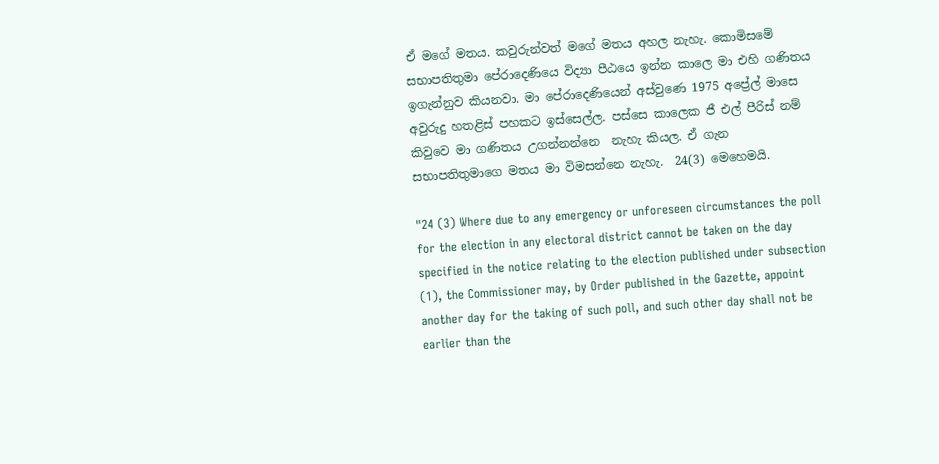ඒ මගේ මතය. කවුරුන්වත් මගේ මතය අහල නැහැ. කොමිසමේ සභාපතිතුමා පේරාදෙණියෙ විද්‍යා පීඨයෙ ඉන්න කාලෙ මා එහි ගණිතය ඉගැන්නුව කියනවා. මා පේරාදෙණියෙන් අස්වුණෙ 1975 අප්‍රේල් මාසෙ අවුරුදු හතළිස් පහකට ඉස්සෙල්ල. පස්සෙ කාලෙක ජී එල් පීරිස් නම් කිවුවෙ මා ගණිතය උගන්නන්නෙ  නැහැ කියල. ඒ ගැන  සභාපතිතුමාගෙ මතය මා විමසන්නෙ නැහැ.  24(3) මෙහෙමයි.

"24 (3) Where due to any emergency or unforeseen circumstances the poll for the election in any electoral district cannot be taken on the day specified in the notice relating to the election published under subsection (1), the Commissioner may, by Order published in the Gazette, appoint another day for the taking of such poll, and such other day shall not be earlier than the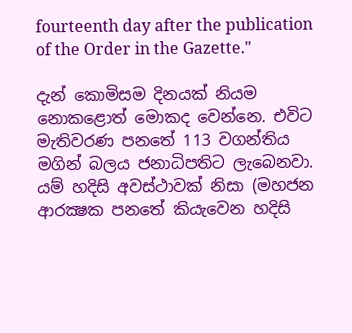fourteenth day after the publication of the Order in the Gazette."

දැන් කොමිසම දිනයක් නියම නොකළොත් මොකද වෙන්නෙ. එවිට මැතිවරණ පනතේ 113 වගන්තිය මගින් බලය ජනාධිපතිට ලැබෙනවා. යම් හදිසි අවස්ථාවක් නිසා (මහජන ආරක්‍ෂක පනතේ කියැවෙන හදිසි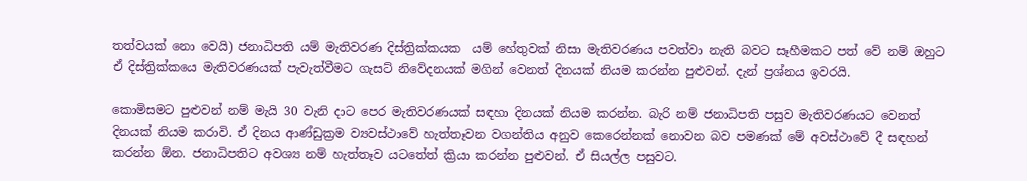තත්වයක් නො වෙයි) ජනාධිපති යම් මැතිවරණ දිස්ත්‍රික්කයක  යම් හේතුවක් නිසා මැතිවරණය පවත්වා නැති බවට සෑහීමකට පත් වේ නම් ඔහුට  ඒ දිස්ත්‍රික්කයෙ මැතිවරණයක් පැවැත්වීමට ගැසට් නිවේදනයක් මගින් වෙනත් දිනයක් නියම කරන්න පුළුවන්. දැන් ප්‍රශ්නය ඉවරයි.

කොමිසමට පුළුවන් නම් මැයි 30 වැනි දාට පෙර මැතිවරණයක් සඳහා දිනයක් නියම කරන්න. බැරි නම් ජනාධිපති පසුව මැතිවරණයට වෙනත් දිනයක් නියම කරාවි. ඒ දිනය ආණ්ඩුක්‍රම ව්‍යවස්ථාවේ හැත්තෑවන වගන්තිය අනුව කෙරෙන්නක් නොවන බව පමණක් මේ අවස්ථාවේ දී සඳහන් කරන්න ඕන. ජනාධිපතිට අවශ්‍ය නම් හැත්තෑව යටතේත් ක්‍රියා කරන්න පුළුවන්. ඒ සියල්ල පසුවට.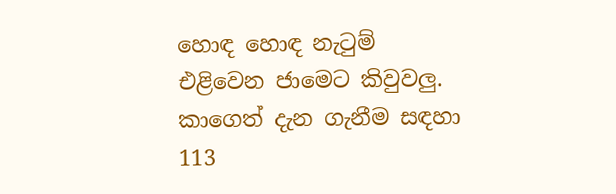හොඳ හොඳ නැටුම් එළිවෙන ජාමෙට කිවුවලු.  කාගෙත් දැන ගැනීම සඳහා 113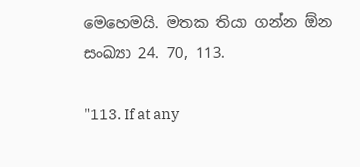මෙහෙමයි. මතක තියා ගන්න ඕන සංඛ්‍යා 24. 70, 113.

"113. If at any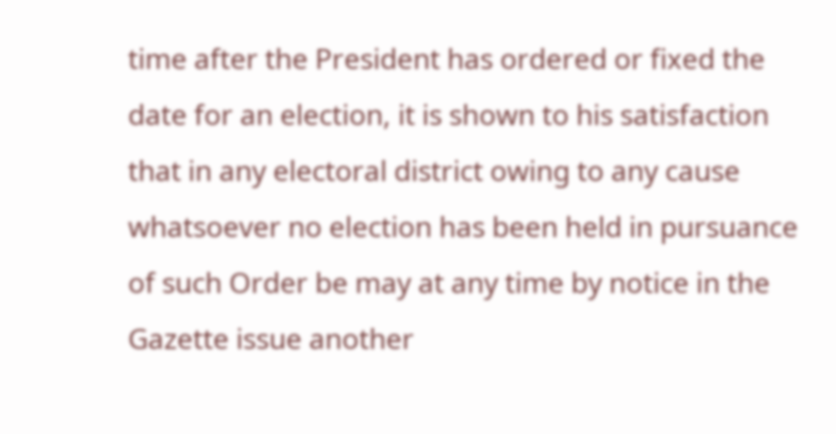time after the President has ordered or fixed the date for an election, it is shown to his satisfaction that in any electoral district owing to any cause whatsoever no election has been held in pursuance of such Order be may at any time by notice in the Gazette issue another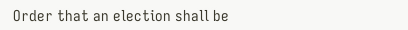Order that an election shall be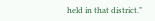held in that district."